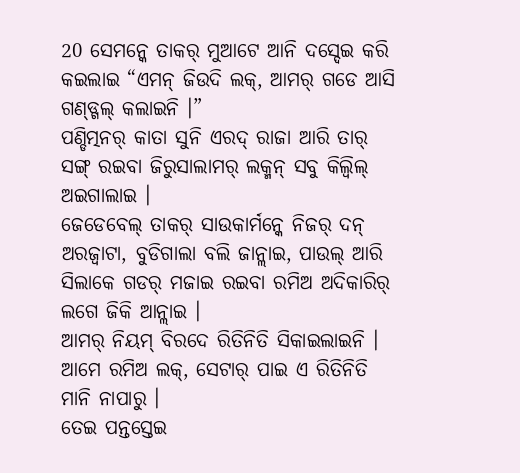20 ସେମନ୍କେ ତାକର୍ ମୁଆଟେ ଆନି ଦସ୍ଦେଇ କରି କଇଲାଇ “ଏମନ୍ ଜିଉଦି ଲକ୍, ଆମର୍ ଗଡେ ଆସି ଗଣ୍ଡ୍ଗଲ୍ କଲାଇନି ।”
ପଣ୍ଡିତ୍ମନର୍ କାତା ସୁନି ଏରଦ୍ ରାଜା ଆରି ତାର୍ ସଙ୍ଗ୍ ରଇବା ଜିରୁସାଲାମର୍ ଲକ୍ମନ୍ ସବୁ କିଲ୍ବିଲ୍ ଅଇଗାଲାଇ ।
ଜେଡେବେଲ୍ ତାକର୍ ସାଉକାର୍ମନ୍କେ ନିଜର୍ ଦନ୍ ଅରଜ୍ବାଟା, ବୁଡିଗାଲା ବଲି ଜାନ୍ଲାଇ, ପାଉଲ୍ ଆରି ସିଲାକେ ଗଡର୍ ମଜାଇ ରଇବା ରମିଅ ଅଦିକାରିର୍ ଲଗେ ଜିକି ଆନ୍ଲାଇ ।
ଆମର୍ ନିୟମ୍ ବିରଦେ ରିତିନିତି ସିକାଇଲାଇନି । ଆମେ ରମିଅ ଲକ୍, ସେଟାର୍ ପାଇ ଏ ରିତିନିତି ମାନି ନାପାରୁ ।
ତେଇ ପନ୍ତସ୍ତେଇ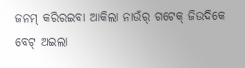ଜନମ୍ କରିରଇବା ଆକିଲା ନାଉଁର୍ ଗଟେକ୍ ଜିଉଦିକେ ବେଟ୍ ଅଇଲା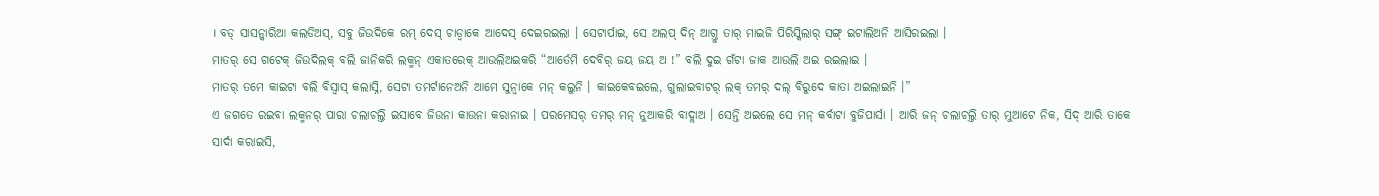। ବଡ୍ ସାସନ୍କାରିଆ କଲଡିଅସ୍, ସବୁ ଜିଉଦିକେ ରମ୍ ଦେସ୍ ଚାଡ୍ବାକେ ଆଦେସ୍ ଦେଇରଇଲା । ସେଟାର୍ପାଇ, ସେ ଅଲପ୍ ଦିନ୍ ଆଗ୍ତୁ ତାର୍ ମାଇଜି ପିରିସ୍କିଲାର୍ ସଙ୍ଗ୍ ଇଟାଲିଅନି ଆସିରଇଲା ।
ମାତର୍ ସେ ଗଟେକ୍ ଜିଉଦିଲକ୍ ବଲି ଜାନିକରି ଲକ୍ମନ୍ ଏକାତରେକ୍ ଆଉଲିଅଇକରି “ଆର୍ତେମି ଦେବିର୍ ଜୟ ଜୟ ଅ !” ବଲି ଦୁଇ ଗଁଟା ଜାକ ଆଉଲି ଅଇ ରଇଲାଇ ।
ମାତର୍ ତମେ କାଇଟା ବଲି ବିସ୍ବାସ୍ କଲାସ୍ନି, ସେଟା ତମର୍ଟାନେଅନି ଆମେ ସୁନ୍ବାକେ ମନ୍ କଲୁନି । କାଇକେବଇଲେ, ଗୁଲାଇବାଟର୍ ଲକ୍ ତମର୍ ଦଲ୍ ବିରୁଦେ କାତା ଅଇଲାଇନି ।”
ଏ ଜଗତେ ରଇବା ଲକ୍ମନର୍ ପାରା ଚଲାଚଲ୍ତି ଇସାବେ ଜିଉନା କାଉନା କରାନାଇ । ପରମେସର୍ ତମର୍ ମନ୍ ନୁଆକରି ବାଦ୍ଲାଅ । ସେନ୍ତି ଅଇଲେ ସେ ମନ୍ କର୍ବାଟା ବୁଜିପାର୍ସା । ଆରି ଜନ୍ ଚଲାଚଲ୍ତି ତାର୍ ମୁଆଟେ ନିକ, ସିଦ୍ ଆରି ତାକେ ସାର୍ଦା କରାଇସି,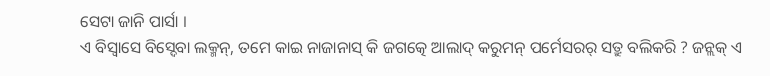ସେଟା ଜାନି ପାର୍ସା ।
ଏ ବିସ୍ବାସେ ବିସ୍ଦେବା ଲକ୍ମନ୍, ତମେ କାଇ ନାଜାନାସ୍ କି ଜଗତ୍କେ ଆଲାଦ୍ କରୁମନ୍ ପର୍ମେସରର୍ ସତ୍ରୁ ବଲିକରି ? ଜନ୍ଲକ୍ ଏ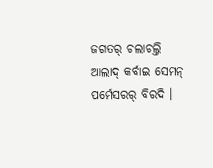ଜଗତର୍ ଚଲାଚଲ୍ତି ଆଲାଦ୍ କର୍ବାଇ ସେମନ୍ ପର୍ମେସରର୍ ବିରଦି ।